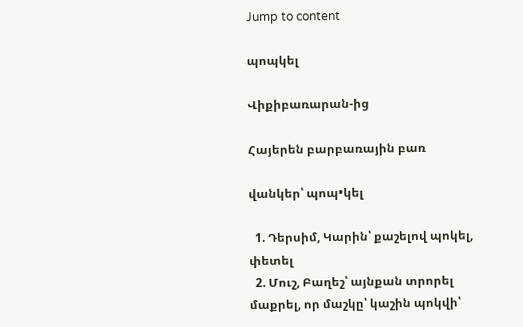Jump to content

պոպկել

Վիքիբառարան-ից

Հայերեն բարբառային բառ

վանկեր՝ պոպ•կել

  1. Դերսիմ, Կարին՝ քաշելով պոկել, փետել
  2. Մուշ, Բաղեշ՝ այնքան տրորել մաքրել, որ մաշկը՝ կաշին պոկվի՝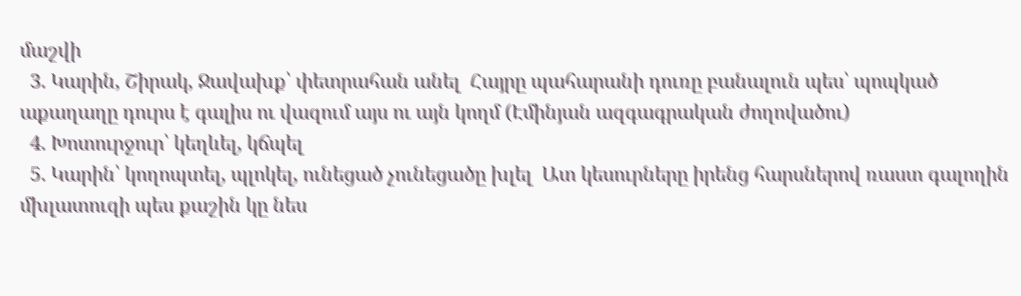մաշվի
  3. Կարին, Շիրակ, Ջավախք՝ փետրահան անել  Հայրը պահարանի դուռը բանալուն պես՝ պոպկած աքաղաղը դուրս է գալիս ու վազում այս ու այն կողմ (Էմինյան ազգագրական ժողովածու)
  4. Խոտուրջուր՝ կեղևել, կճպել
  5. Կարին՝ կողոպտել, պլոկել, ունեցած չունեցածը խլել  Ատ կեսուրները իրենց հարսներով ռաստ գալողին մխլատուզի պես քաշին կը նես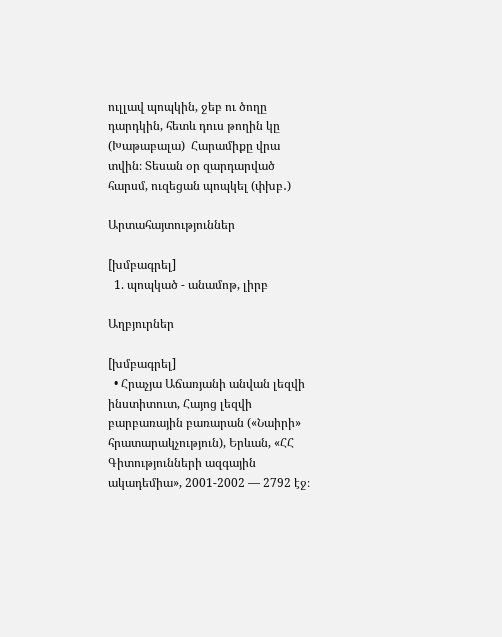ուլլավ պոպկին, ջեբ ու ծողը դարդկին, հետև դուս թողին կը (Խաթաբալա)  Հարամիքը վրա տվին։ Տեսան օր զարդարված հարսմ, ուզեցան պոպկել (փխբ․)

Արտահայտություններ

[խմբագրել]
  1. պոպկած - անամոթ, լիրբ

Աղբյուրներ

[խմբագրել]
  • Հրաչյա Աճառյանի անվան լեզվի ինստիտուտ, Հայոց լեզվի բարբառային բառարան («Նաիրի» հրատարակչություն), Երևան, «ՀՀ Գիտությունների ազգային ակադեմիա», 2001-2002 — 2792 էջ։